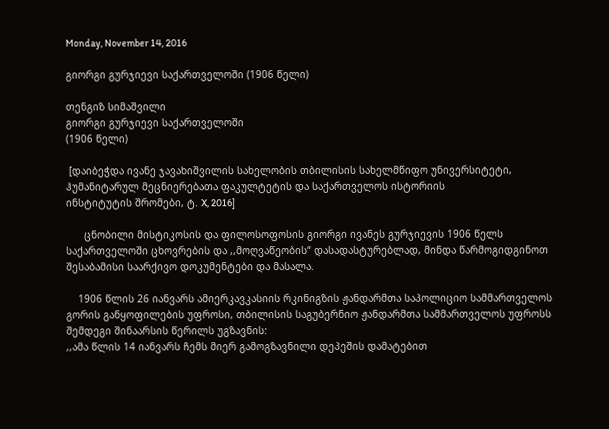Monday, November 14, 2016

გიორგი გურჯიევი საქართველოში (1906 წელი)

თენგიზ სიმაშვილი
გიორგი გურჯიევი საქართველოში
(1906 წელი)

 [დაიბეჭდა ივანე ჯავახიშვილის სახელობის თბილისის სახელმწიფო უნივერსიტეტი,
ჰუმანიტარულ მეცნიერებათა ფაკულტეტის და საქართველოს ისტორიის
ინსტიტუტის შრომები, ტ. X, 2016]

      ცნობილი მისტიკოსის და ფილოსოფოსის გიორგი ივანეს გურჯიევის 1906 წელს საქართველოში ცხოვრების და ,,მოღვაწეობის“ დასადასტურებლად, მინდა წარმოგიდგინოთ შესაბამისი საარქივო დოკუმენტები და მასალა.

    1906 წლის 26 იანვარს ამიერკავკასიის რკინიგზის ჟანდარმთა საპოლიციო სამმართველოს გორის განყოფილების უფროსი, თბილისის საგუბერნიო ჟანდარმთა სამმართველოს უფროსს შემდეგი შინაარსის წერილს უგზავნის:
,,ამა წლის 14 იანვარს ჩემს მიერ გამოგზავნილი დეპეშის დამატებით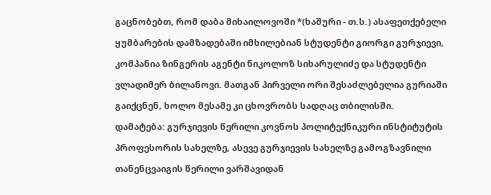გაცნობებთ, რომ დაბა მიხაილოვოში *(ხაშური - თ.ს.) ასაფეთქებელი ყუმბარების დამზადებაში იმხილებიან სტუდენტი გიორგი გურჯიევი, კომპანია ზინგერის აგენტი ნიკოლოზ სიხარულიძე და სტუდენტი ვლადიმერ ბილანოვი. მათგან პირველი ორი შესაძლებელია გურიაში გაიქცნენ, ხოლო მესამე კი ცხოვრობს სადღაც თბილისში.
დამატება: გურჯიევის წერილი კოვნოს პოლიტექნიკური ინსტიტუტის პროფესორის სახელზე, ასევე გურჯიევის სახელზე გამოგზავნილი თანენცვაიგის წერილი ვარშავიდან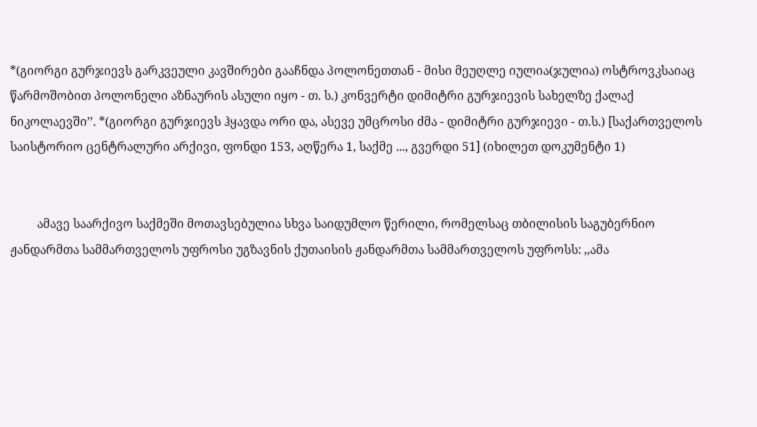*(გიორგი გურჯიევს გარკვეული კავშირები გააჩნდა პოლონეთთან - მისი მეუღლე იულია(ჯულია) ოსტროვკსაიაც წარმოშობით პოლონელი აზნაურის ასული იყო - თ. ს.) კონვერტი დიმიტრი გურჯიევის სახელზე ქალაქ ნიკოლაევში’’. *(გიორგი გურჯიევს ჰყავდა ორი და, ასევე უმცროსი ძმა - დიმიტრი გურჯიევი - თ.ს.) [საქართველოს საისტორიო ცენტრალური არქივი, ფონდი 153, აღწერა 1, საქმე ..., გვერდი 51] (იხილეთ დოკუმენტი 1)


         ამავე საარქივო საქმეში მოთავსებულია სხვა საიდუმლო წერილი, რომელსაც თბილისის საგუბერნიო ჟანდარმთა სამმართველოს უფროსი უგზავნის ქუთაისის ჟანდარმთა სამმართველოს უფროსს: ,,ამა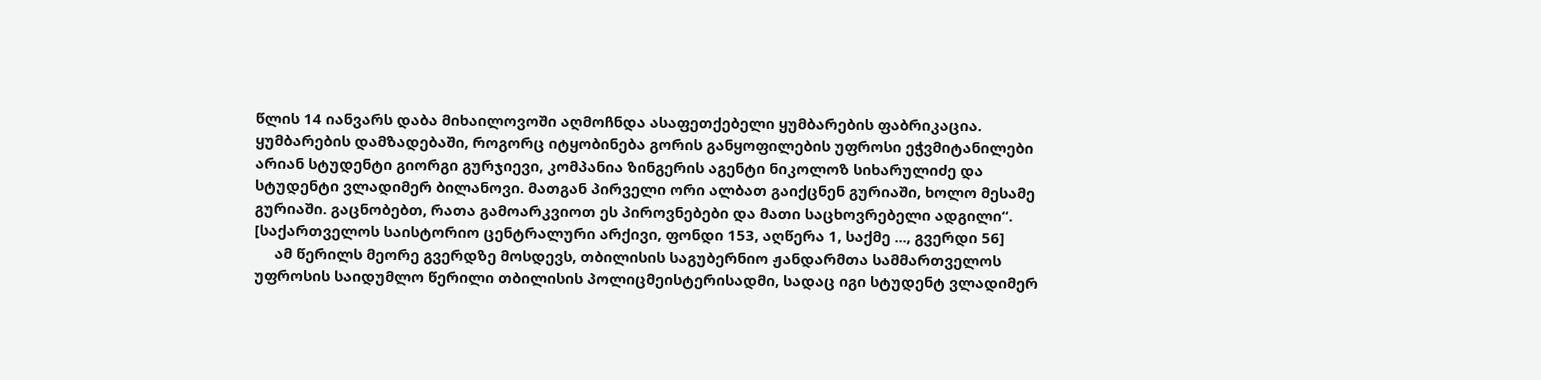წლის 14 იანვარს დაბა მიხაილოვოში აღმოჩნდა ასაფეთქებელი ყუმბარების ფაბრიკაცია. ყუმბარების დამზადებაში, როგორც იტყობინება გორის განყოფილების უფროსი ეჭვმიტანილები არიან სტუდენტი გიორგი გურჯიევი, კომპანია ზინგერის აგენტი ნიკოლოზ სიხარულიძე და სტუდენტი ვლადიმერ ბილანოვი. მათგან პირველი ორი ალბათ გაიქცნენ გურიაში, ხოლო მესამე გურიაში. გაცნობებთ, რათა გამოარკვიოთ ეს პიროვნებები და მათი საცხოვრებელი ადგილი“. [საქართველოს საისტორიო ცენტრალური არქივი, ფონდი 153, აღწერა 1, საქმე ..., გვერდი 56]
     ამ წერილს მეორე გვერდზე მოსდევს, თბილისის საგუბერნიო ჟანდარმთა სამმართველოს უფროსის საიდუმლო წერილი თბილისის პოლიცმეისტერისადმი, სადაც იგი სტუდენტ ვლადიმერ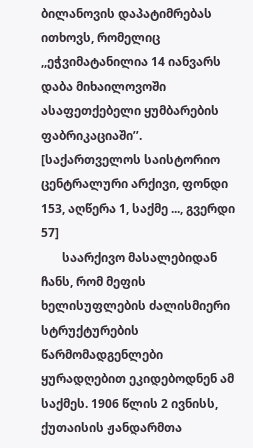ბილანოვის დაპატიმრებას ითხოვს, რომელიც ,,ეჭვიმატანილია 14 იანვარს დაბა მიხაილოვოში ასაფეთქებელი ყუმბარების ფაბრიკაციაში’’.  [საქართველოს საისტორიო ცენტრალური არქივი, ფონდი 153, აღწერა 1, საქმე ..., გვერდი 57]
       საარქივო მასალებიდან ჩანს, რომ მეფის ხელისუფლების ძალისმიერი სტრუქტურების წარმომადგენლები ყურადღებით ეკიდებოდნენ ამ საქმეს. 1906 წლის 2 ივნისს, ქუთაისის ჟანდარმთა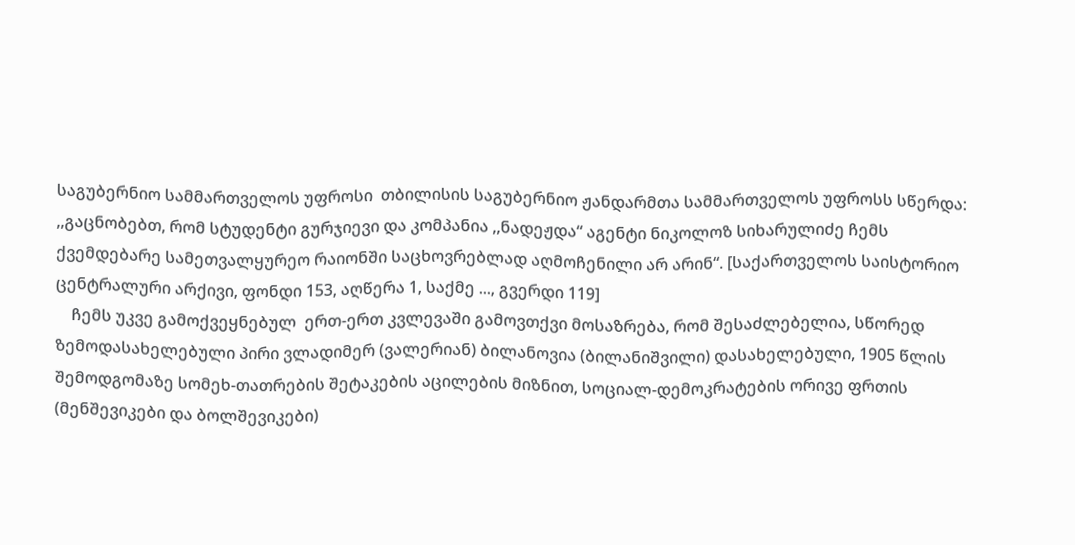საგუბერნიო სამმართველოს უფროსი  თბილისის საგუბერნიო ჟანდარმთა სამმართველოს უფროსს სწერდა: ,,გაცნობებთ, რომ სტუდენტი გურჯიევი და კომპანია ,,ნადეჟდა“ აგენტი ნიკოლოზ სიხარულიძე ჩემს ქვემდებარე სამეთვალყურეო რაიონში საცხოვრებლად აღმოჩენილი არ არინ“. [საქართველოს საისტორიო ცენტრალური არქივი, ფონდი 153, აღწერა 1, საქმე ..., გვერდი 119]
    ჩემს უკვე გამოქვეყნებულ  ერთ-ერთ კვლევაში გამოვთქვი მოსაზრება, რომ შესაძლებელია, სწორედ ზემოდასახელებული პირი ვლადიმერ (ვალერიან) ბილანოვია (ბილანიშვილი) დასახელებული, 1905 წლის შემოდგომაზე სომეხ-თათრების შეტაკების აცილების მიზნით, სოციალ-დემოკრატების ორივე ფრთის (მენშევიკები და ბოლშევიკები)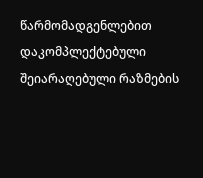წარმომადგენლებით დაკომპლექტებული შეიარაღებული რაზმების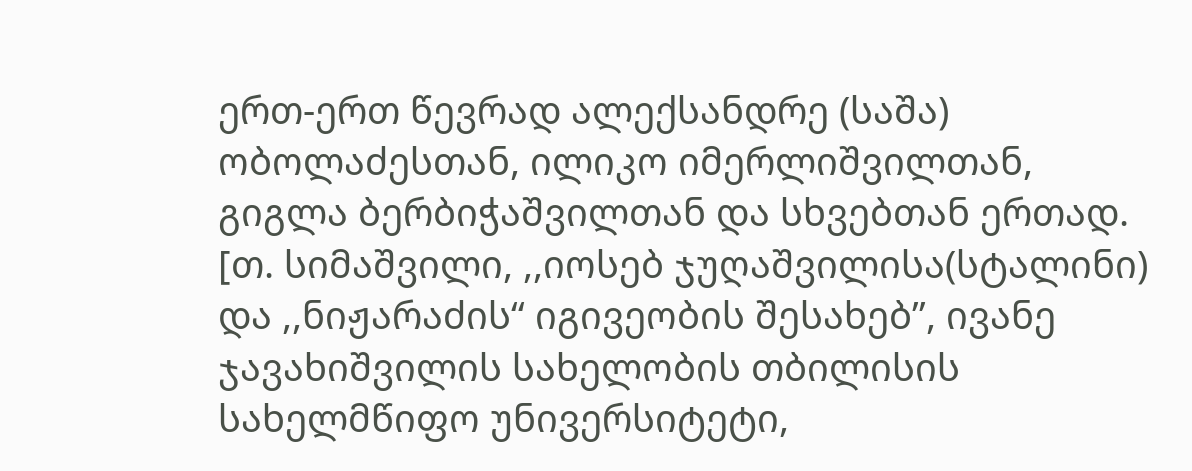ერთ-ერთ წევრად ალექსანდრე (საშა) ობოლაძესთან, ილიკო იმერლიშვილთან, გიგლა ბერბიჭაშვილთან და სხვებთან ერთად. [თ. სიმაშვილი, ,,იოსებ ჯუღაშვილისა(სტალინი) და ,,ნიჟარაძის“ იგივეობის შესახებ’’, ივანე ჯავახიშვილის სახელობის თბილისის სახელმწიფო უნივერსიტეტი,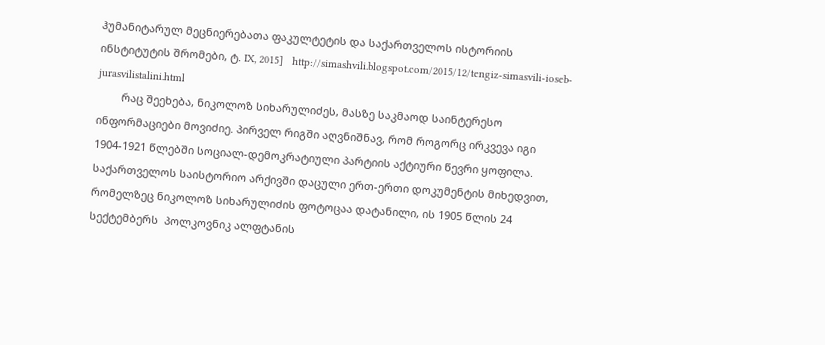ჰუმანიტარულ მეცნიერებათა ფაკულტეტის და საქართველოს ისტორიის ინსტიტუტის შრომები, ტ. IX, 2015]   http://simashvili.blogspot.com/2015/12/tengiz-simasvili-ioseb-jurasvilistalini.html
        რაც შეეხება, ნიკოლოზ სიხარულიძეს, მასზე საკმაოდ საინტერესო ინფორმაციები მოვიძიე. პირველ რიგში აღვნიშნავ, რომ როგორც ირკვევა იგი 1904-1921 წლებში სოციალ-დემოკრატიული პარტიის აქტიური წევრი ყოფილა. საქართველოს საისტორიო არქივში დაცული ერთ-ერთი დოკუმენტის მიხედვით, რომელზეც ნიკოლოზ სიხარულიძის ფოტოცაა დატანილი, ის 1905 წლის 24 სექტემბერს  პოლკოვნიკ ალფტანის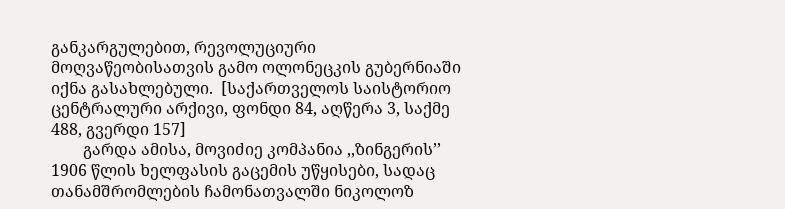განკარგულებით, რევოლუციური მოღვაწეობისათვის გამო ოლონეცკის გუბერნიაში იქნა გასახლებული.  [საქართველოს საისტორიო ცენტრალური არქივი, ფონდი 84, აღწერა 3, საქმე 488, გვერდი 157]
        გარდა ამისა, მოვიძიე კომპანია ,,ზინგერის’’ 1906 წლის ხელფასის გაცემის უწყისები, სადაც თანამშრომლების ჩამონათვალში ნიკოლოზ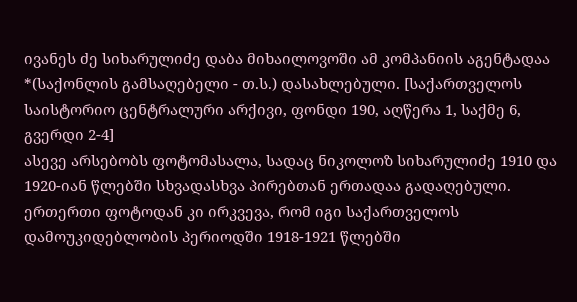ივანეს ძე სიხარულიძე დაბა მიხაილოვოში ამ კომპანიის აგენტადაა *(საქონლის გამსაღებელი - თ.ს.) დასახლებული. [საქართველოს საისტორიო ცენტრალური არქივი, ფონდი 190, აღწერა 1, საქმე 6, გვერდი 2-4]
ასევე არსებობს ფოტომასალა, სადაც ნიკოლოზ სიხარულიძე 1910 და 1920-იან წლებში სხვადასხვა პირებთან ერთადაა გადაღებული. ერთერთი ფოტოდან კი ირკვევა, რომ იგი საქართველოს დამოუკიდებლობის პერიოდში 1918-1921 წლებში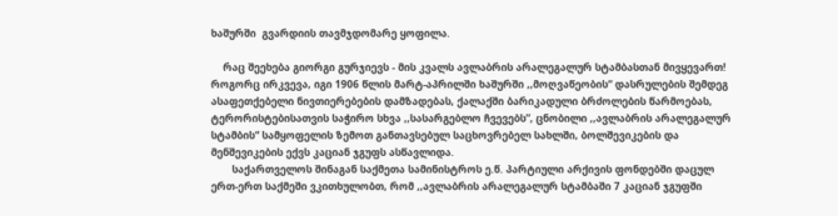ხაშურში  გვარდიის თავმჯდომარე ყოფილა.

    რაც შეეხება გიორგი გურჯიევს - მის კვალს ავლაბრის არალეგალურ სტამბასთან მივყევართ! როგორც ირკვევა, იგი 1906 წლის მარტ-აპრილში ხაშურში ,,მოღვაწეობის“ დასრულების შემდეგ ასაფეთქებელი ნივთიერებების დამზადებას, ქალაქში ბარიკადული ბრძოლების წარმოებას, ტერორისტებისათვის საჭირო სხვა ,,სასარგებლო ჩვევებს”, ცნობილი ,,ავლაბრის არალეგალურ სტამბის“ სამყოფელის ზემოთ განთავსებულ საცხოვრებელ სახლში, ბოლშევიკების და მენშევიკების ექვს კაციან ჯგუფს ასწავლიდა.
       საქართველოს შინაგან საქმეთა სამინისტროს ე.წ. პარტიული არქივის ფონდებში დაცულ ერთ-ერთ საქმეში ვკითხულობთ, რომ ,,ავლაბრის არალეგალურ სტამბაში 7 კაციან ჯგუფში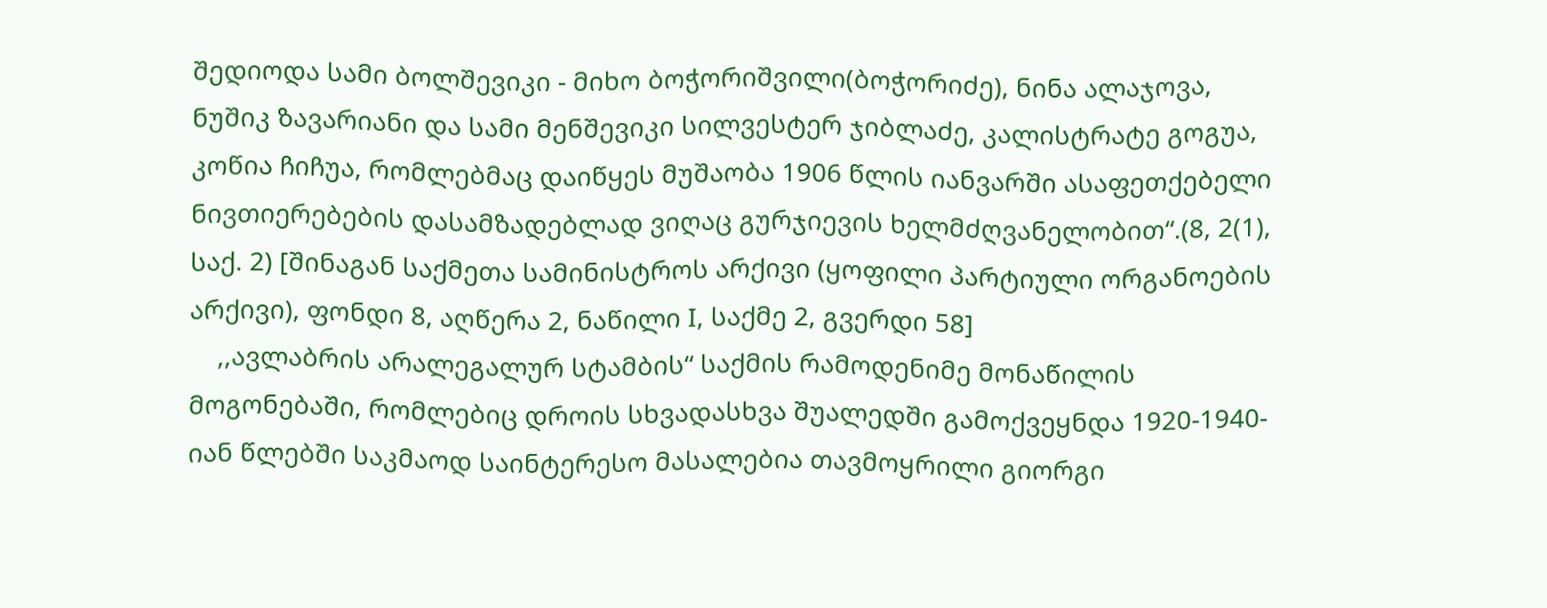შედიოდა სამი ბოლშევიკი - მიხო ბოჭორიშვილი(ბოჭორიძე), ნინა ალაჯოვა, ნუშიკ ზავარიანი და სამი მენშევიკი სილვესტერ ჯიბლაძე, კალისტრატე გოგუა, კოწია ჩიჩუა, რომლებმაც დაიწყეს მუშაობა 1906 წლის იანვარში ასაფეთქებელი ნივთიერებების დასამზადებლად ვიღაც გურჯიევის ხელმძღვანელობით“.(8, 2(1), საქ. 2) [შინაგან საქმეთა სამინისტროს არქივი (ყოფილი პარტიული ორგანოების არქივი), ფონდი 8, აღწერა 2, ნაწილი I, საქმე 2, გვერდი 58]
    ,,ავლაბრის არალეგალურ სტამბის“ საქმის რამოდენიმე მონაწილის მოგონებაში, რომლებიც დროის სხვადასხვა შუალედში გამოქვეყნდა 1920-1940-იან წლებში საკმაოდ საინტერესო მასალებია თავმოყრილი გიორგი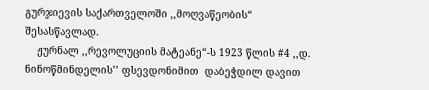გურჯიევის საქართველოში ,,მოღვაწეობის“ შესასწავლად.
    ჟურნალ ,,რევოლუციის მატეანე“-ს 1923 წლის #4 ,,დ. ნინოწმინდელის’’ ფსევდონიმით  დაბეჭდილ დავით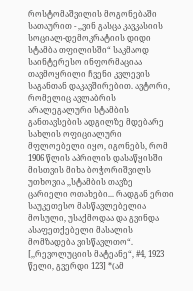როსტომაშვილის მოგონებაში სათაურით - ,,ვინ გასცა კავკასიის სოციალ-დემოკრატიის დიდი სტამბა თფილისში“ საკმაოდ საინტერესო ინფორმაციაა თავმოყრილი ჩვენი კვლევის საგანთან დაკავშირებით. ავტორი, რომელიც ავლაბრის არალეგალური სტამბის განთავსების ადგილზე მდებარე სახლის ოფიციალური მფლოებელი იყო, იგონებს, რომ 1906 წლის აპრილის დასაწყისში მისთვის მიხა ბოჭორიშვილს უთხოვია ,,სტამბის თავზე ცარიელი ოთახები... რადგან ერთი საუკეთესო მასწავლებელია მოსული, უსაქმოდაა და გვინდა ასაფეთქებელი მასალის მომზადება ვისწავლთო“. [,,რევოლუციის მატეანე“, #4, 1923 წელი, გვერდი 123] *(ამ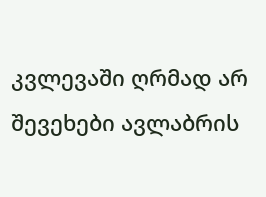კვლევაში ღრმად არ შევეხები ავლაბრის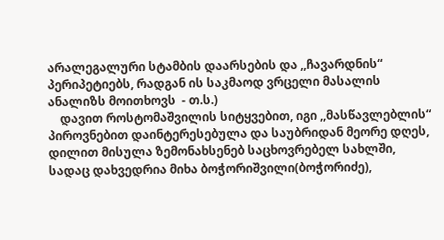არალეგალური სტამბის დაარსების და ,,ჩავარდნის“ პერიპეტიებს, რადგან ის საკმაოდ ვრცელი მასალის ანალიზს მოითხოვს  - თ.ს.)
    დავით როსტომაშვილის სიტყვებით, იგი ,,მასწავლებლის“ პიროვნებით დაინტერესებულა და საუბრიდან მეორე დღეს, დილით მისულა ზემონახსენებ საცხოვრებელ სახლში, სადაც დახვედრია მიხა ბოჭორიშვილი(ბოჭორიძე),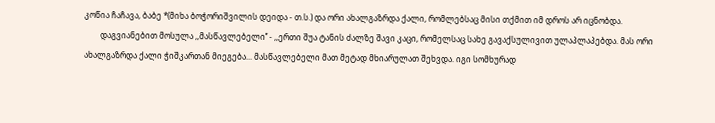კოწია ჩაჩავა, ბაბე *(მიხა ბოჭორიშვილის დეიდა - თ.ს.) და ორი ახალგაზრდა ქალი, რომლებსაც მისი თქმით იმ დროს არ იცნობდა.
        დაგვიანებით მოსულა ,,მასწავლებელი’’ - ,,ერთი შუა ტანის ძალზე შავი კაცი, რომელსაც სახე გავაქსულივით ულაპლაპებდა. მას ორი ახალგაზრდა ქალი ჭიშკართან მიეგება... მასწავლებელი მათ მეტად მხიარულათ შეხვდა. იგი სომხურად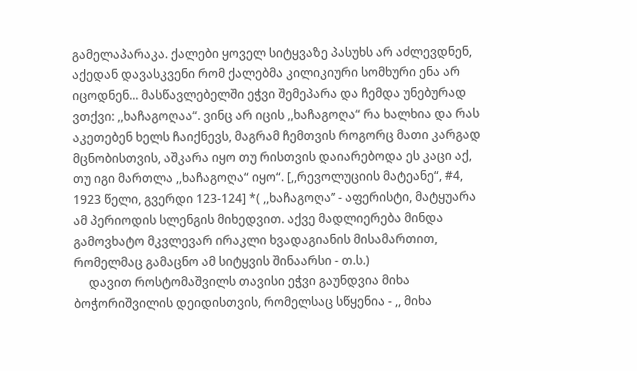გამელაპარაკა. ქალები ყოველ სიტყვაზე პასუხს არ აძლევდნენ, აქედან დავასკვენი რომ ქალებმა კილიკიური სომხური ენა არ იცოდნენ... მასწავლებელში ეჭვი შემეპარა და ჩემდა უნებურად ვთქვი: ,,ხაჩაგოღაა“. ვინც არ იცის ,,ხაჩაგოღა“ რა ხალხია და რას აკეთებენ ხელს ჩაიქნევს, მაგრამ ჩემთვის როგორც მათი კარგად მცნობისთვის, აშკარა იყო თუ რისთვის დაიარებოდა ეს კაცი აქ, თუ იგი მართლა ,,ხაჩაგოღა“ იყო“. [,,რევოლუციის მატეანე“, #4, 1923 წელი, გვერდი 123-124] *( ,,ხაჩაგოღა’’ - აფერისტი, მატყუარა ამ პერიოდის სლენგის მიხედვით. აქვე მადლიერება მინდა გამოვხატო მკვლევარ ირაკლი ხვადაგიანის მისამართით, რომელმაც გამაცნო ამ სიტყვის შინაარსი - თ.ს.)
     დავით როსტომაშვილს თავისი ეჭვი გაუნდვია მიხა ბოჭორიშვილის დეიდისთვის, რომელსაც სწყენია - ,, მიხა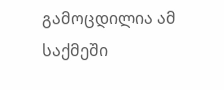გამოცდილია ამ საქმეში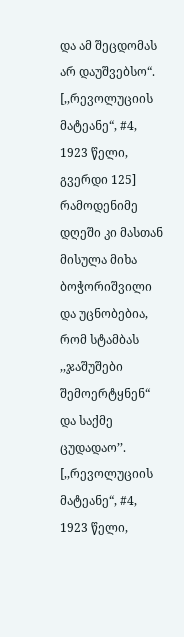და ამ შეცდომას არ დაუშვებსო“. [,,რევოლუციის მატეანე“, #4, 1923 წელი, გვერდი 125] რამოდენიმე დღეში კი მასთან მისულა მიხა ბოჭორიშვილი და უცნობებია, რომ სტამბას ,,ჯაშუშები შემოერტყნენ“ და საქმე ცუდადაო’’. [,,რევოლუციის მატეანე“, #4, 1923 წელი,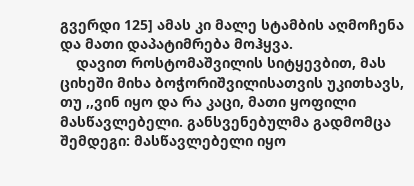გვერდი 125] ამას კი მალე სტამბის აღმოჩენა და მათი დაპატიმრება მოჰყვა.
    დავით როსტომაშვილის სიტყევბით, მას ციხეში მიხა ბოჭორიშვილისათვის უკითხავს, თუ ,,ვინ იყო და რა კაცი, მათი ყოფილი მასწავლებელი. განსვენებულმა გადმომცა შემდეგი: მასწავლებელი იყო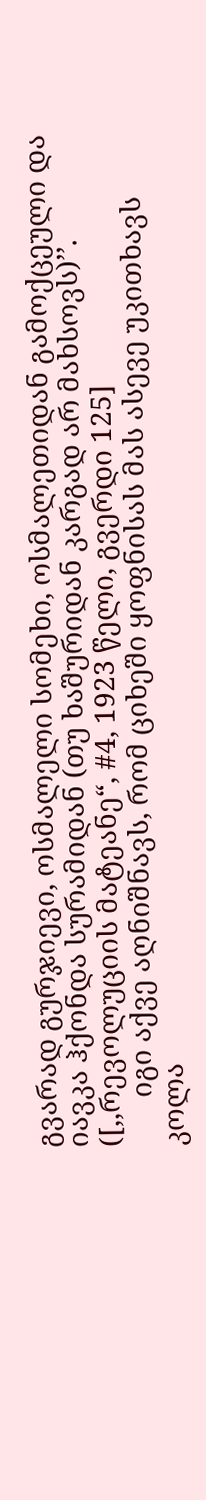გვარად გურჯიევი, ოსმალელი სომეხი, ოსმალეთიდან გამოქცეული და იავკა ჰქონდა სურამიდან (თუ ხაშურიდან კარგად არ მახსოვს)’’. ([,,რევოლუციის მატეანე“, #4, 1923 წელი, გვერდი 125]
       იგი აქვე აღნიშნავს, რომ ციხეში ყოფნისას მას ასევე უკითხავს კოლა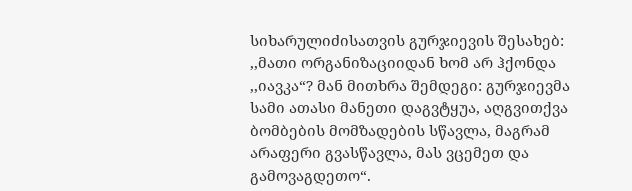სიხარულიძისათვის გურჯიევის შესახებ: ,,მათი ორგანიზაციიდან ხომ არ ჰქონდა ,,იავკა“? მან მითხრა შემდეგი: გურჯიევმა სამი ათასი მანეთი დაგვტყუა, აღგვითქვა ბომბების მომზადების სწავლა, მაგრამ არაფერი გვასწავლა, მას ვცემეთ და გამოვაგდეთო“.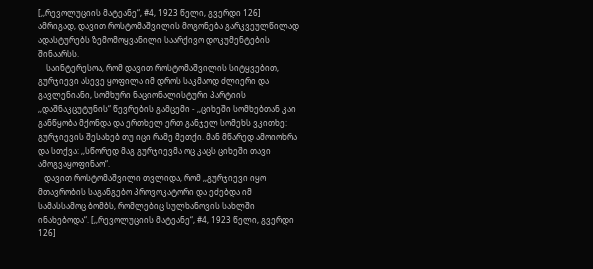[,,რევოლუციის მატეანე“, #4, 1923 წელი, გვერდი 126]
ამრიგად, დავით როსტომაშვილის მოგონება გარკვეულწილად ადასტურებს ზემომოყვანილი საარქივო დოკუმენტების შინაარსს.
    საინტერესოა, რომ დავით როსტომაშვილის სიტყვებით, გურჯიევი ასევე ყოფილა იმ დროს საკმაოდ ძლიერი და გავლენიანი, სომხური ნაციონალისტური პარტიის ,,დაშნაკცუტუნის“ წევრების გამცემი - ,,ციხეში სომხებთან კაი განწყობა მქონდა და ერთხელ ერთ განჯელ სომეხს ვკითხე: გურჯიევის შესახებ თუ იცი რამე მეთქი. მან მწარედ ამოიოხრა და სთქვა: ,,სწორედ მაგ გურჯიევმა ოც კაცს ციხეში თავი ამოგვაყოფინაო“.
   დავით როსტომაშვილი თვლიდა, რომ ,,გურჯიევი იყო მთავრობის საგანგებო პროვოკატორი და ეძებდა იმ სამასსამოც ბომბს, რომლებიც სულხანოვის სახლში ინახებოდა“. [,,რევოლუციის მატეანე“, #4, 1923 წელი, გვერდი 126]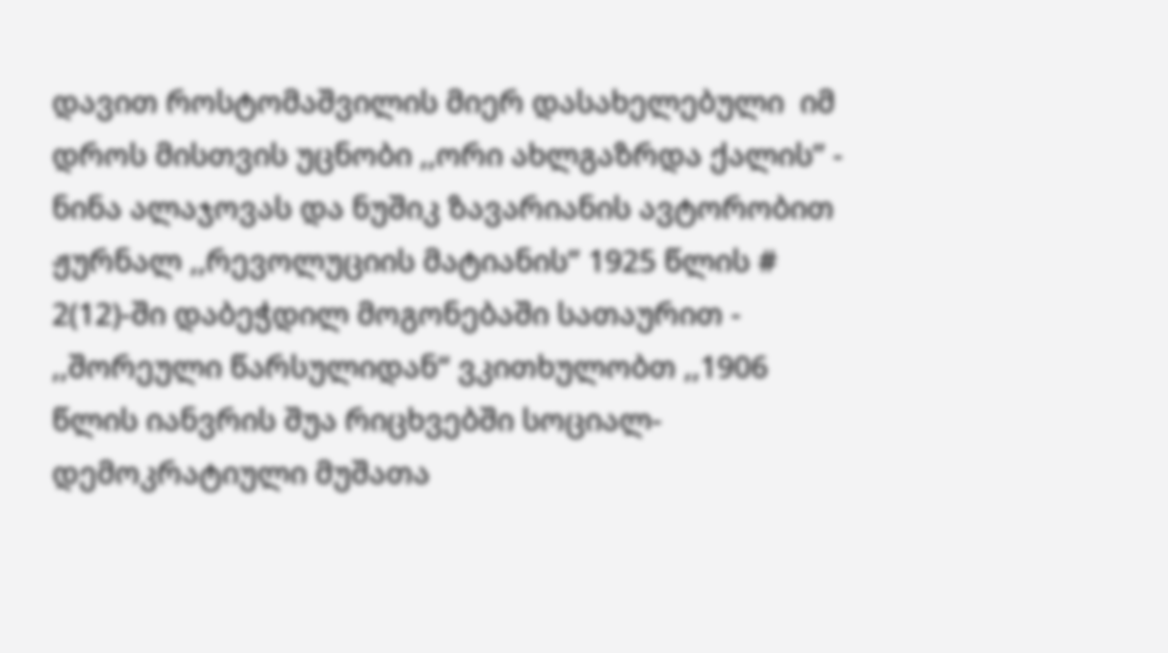დავით როსტომაშვილის მიერ დასახელებული  იმ დროს მისთვის უცნობი ,,ორი ახლგაზრდა ქალის’’ - ნინა ალაჯოვას და ნუშიკ ზავარიანის ავტორობით ჟურნალ ,,რევოლუციის მატიანის’’ 1925 წლის # 2(12)-ში დაბეჭდილ მოგონებაში სათაურით - ,,შორეული წარსულიდან“ ვკითხულობთ ,,1906 წლის იანვრის შუა რიცხვებში სოციალ-დემოკრატიული მუშათა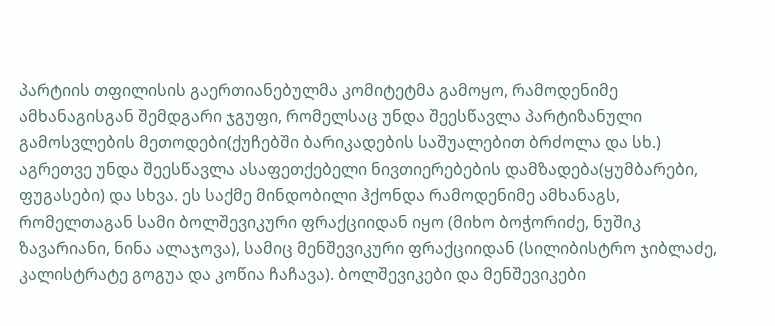პარტიის თფილისის გაერთიანებულმა კომიტეტმა გამოყო, რამოდენიმე ამხანაგისგან შემდგარი ჯგუფი, რომელსაც უნდა შეესწავლა პარტიზანული გამოსვლების მეთოდები(ქუჩებში ბარიკადების საშუალებით ბრძოლა და სხ.) აგრეთვე უნდა შეესწავლა ასაფეთქებელი ნივთიერებების დამზადება(ყუმბარები, ფუგასები) და სხვა. ეს საქმე მინდობილი ჰქონდა რამოდენიმე ამხანაგს, რომელთაგან სამი ბოლშევიკური ფრაქციიდან იყო (მიხო ბოჭორიძე, ნუშიკ ზავარიანი, ნინა ალაჯოვა), სამიც მენშევიკური ფრაქციიდან (სილიბისტრო ჯიბლაძე, კალისტრატე გოგუა და კოწია ჩაჩავა). ბოლშევიკები და მენშევიკები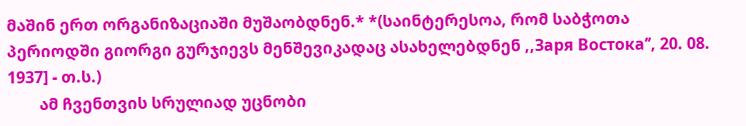მაშინ ერთ ორგანიზაციაში მუშაობდნენ.* *(საინტერესოა, რომ საბჭოთა პერიოდში გიორგი გურჯიევს მენშევიკადაც ასახელებდნენ ,,Заря Востока’’, 20. 08. 1937] - თ.ს.)
        ამ ჩვენთვის სრულიად უცნობი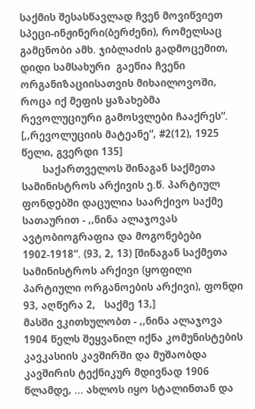საქმის შესასწავლად ჩვენ მოვიწვიეთ სპეცი-ინჟინერი(ბერძენი), რომელსაც გამცნობი ამხ. ჯიბლაძის გადმოცემით, დიდი სამსახური  გაეწია ჩვენი ორგანიზაციისათვის მიხაილოვოში, როცა იქ მეფის ყაზახებმა რევოლუციური გამოსვლები ჩააქრეს“. [,,რევოლუციის მატეანე“, #2(12), 1925 წელი, გვერდი 135]
       საქართველოს შინაგან საქმეთა სამინისტროს არქივის ე.წ. პარტიულ ფონდებში დაცულია საარქივო საქმე სათაურით - ,,ნინა ალაჯოვას ავტობიოგრაფია და მოგონებები 1902-1918“. (93, 2, 13) [შინაგან საქმეთა სამინისტროს არქივი (ყოფილი პარტიული ორგანოების არქივი), ფონდი 93, აღწერა 2,   საქმე 13,]
მასში ვკითხულობთ - ,,ნინა ალაჯოვა 1904 წელს შეყვანილ იქნა კომუნისტების კავკასიის კავშირში და მუშაობდა კავშირის ტექნიკურ მდივნად 1906 წლამდე, ... ახლოს იყო სტალინთან და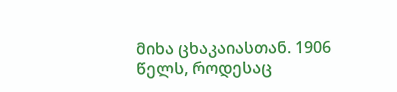მიხა ცხაკაიასთან. 1906 წელს, როდესაც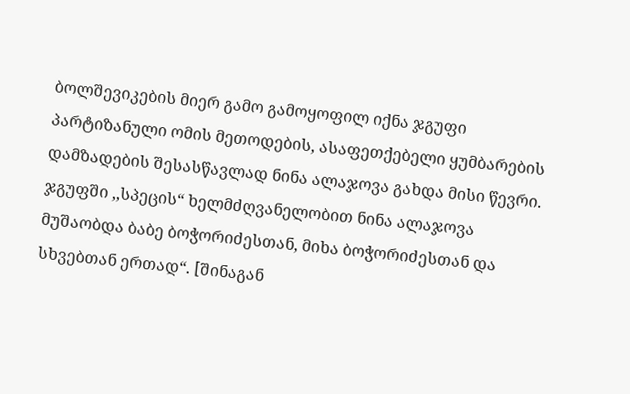ბოლშევიკების მიერ გამო გამოყოფილ იქნა ჯგუფი პარტიზანული ომის მეთოდების, ასაფეთქებელი ყუმბარების დამზადების შესასწავლად ნინა ალაჯოვა გახდა მისი წევრი. ჯგუფში ,,სპეცის“ ხელმძღვანელობით ნინა ალაჯოვა მუშაობდა ბაბე ბოჭორიძესთან, მიხა ბოჭორიძესთან და სხვებთან ერთად“. [შინაგან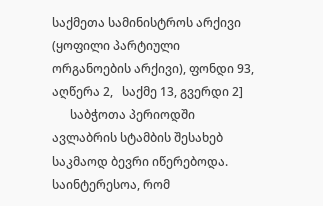საქმეთა სამინისტროს არქივი (ყოფილი პარტიული ორგანოების არქივი), ფონდი 93, აღწერა 2,   საქმე 13, გვერდი 2]
      საბჭოთა პერიოდში ავლაბრის სტამბის შესახებ საკმაოდ ბევრი იწერებოდა. საინტერესოა, რომ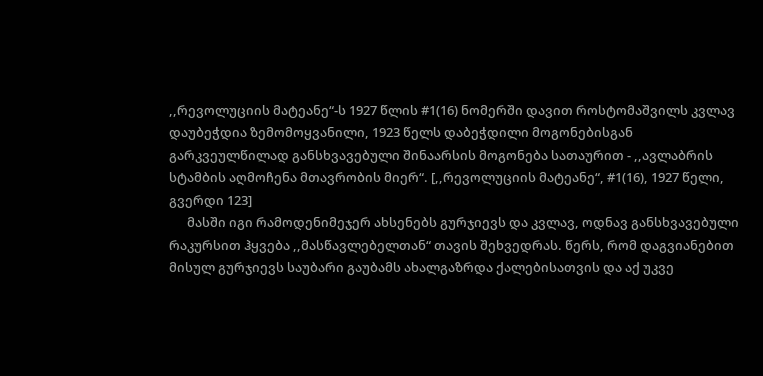,,რევოლუციის მატეანე“-ს 1927 წლის #1(16) ნომერში დავით როსტომაშვილს კვლავ დაუბეჭდია ზემომოყვანილი, 1923 წელს დაბეჭდილი მოგონებისგან გარკვეულწილად განსხვავებული შინაარსის მოგონება სათაურით - ,,ავლაბრის სტამბის აღმოჩენა მთავრობის მიერ“. [,,რევოლუციის მატეანე“, #1(16), 1927 წელი, გვერდი 123]
      მასში იგი რამოდენიმეჯერ ახსენებს გურჯიევს და კვლავ, ოდნავ განსხვავებული რაკურსით ჰყვება ,,მასწავლებელთან“ თავის შეხვედრას. წერს, რომ დაგვიანებით მისულ გურჯიევს საუბარი გაუბამს ახალგაზრდა ქალებისათვის და აქ უკვე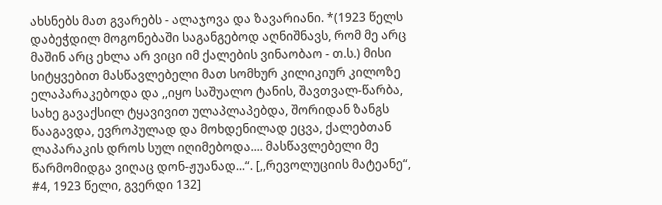ახსნებს მათ გვარებს - ალაჯოვა და ზავარიანი. *(1923 წელს დაბეჭდილ მოგონებაში საგანგებოდ აღნიშნავს, რომ მე არც მაშინ არც ეხლა არ ვიცი იმ ქალების ვინაობაო - თ.ს.) მისი სიტყვებით მასწავლებელი მათ სომხურ კილიკიურ კილოზე ელაპარაკებოდა და ,,იყო საშუალო ტანის, შავთვალ-წარბა, სახე გავაქსილ ტყავივით ულაპლაპებდა, შორიდან ზანგს წააგავდა, ევროპულად და მოხდენილად ეცვა, ქალებთან ლაპარაკის დროს სულ იღიმებოდა.... მასწავლებელი მე წარმომიდგა ვიღაც დონ-ჟუანად...“. [,,რევოლუციის მატეანე“, #4, 1923 წელი, გვერდი 132]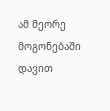ამ მეორე მოგონებაში დავით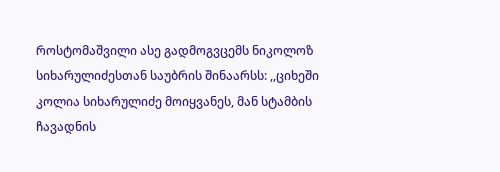როსტომაშვილი ასე გადმოგვცემს ნიკოლოზ სიხარულიძესთან საუბრის შინაარსს: ,,ციხეში კოლია სიხარულიძე მოიყვანეს, მან სტამბის ჩავადნის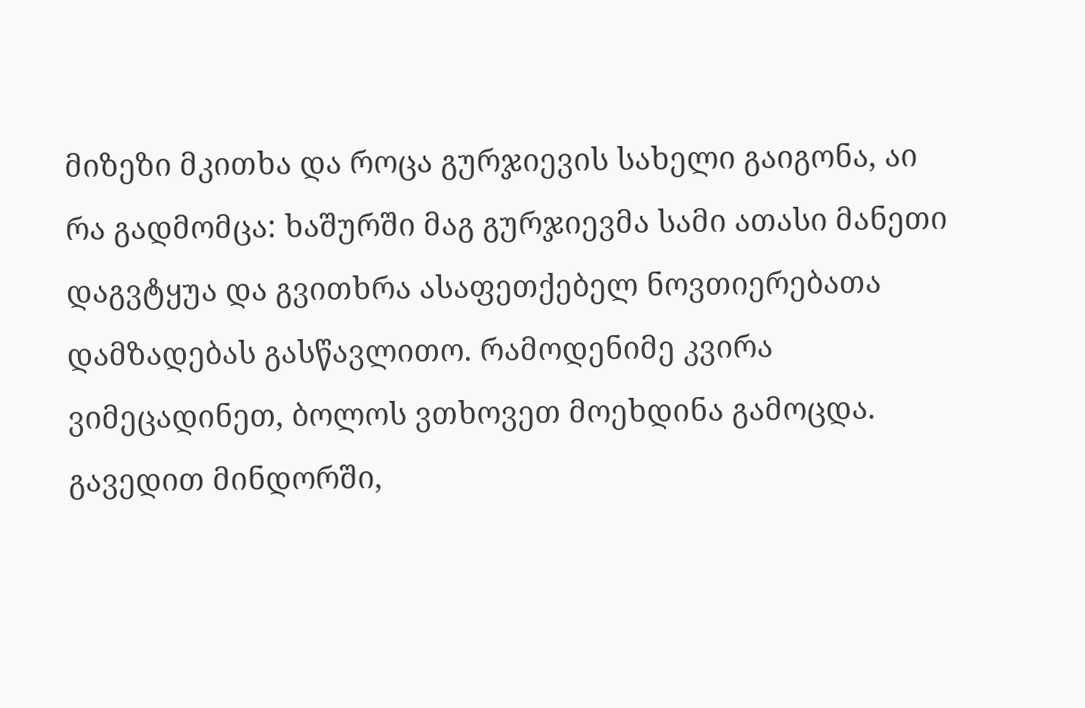მიზეზი მკითხა და როცა გურჯიევის სახელი გაიგონა, აი რა გადმომცა: ხაშურში მაგ გურჯიევმა სამი ათასი მანეთი დაგვტყუა და გვითხრა ასაფეთქებელ ნოვთიერებათა დამზადებას გასწავლითო. რამოდენიმე კვირა ვიმეცადინეთ, ბოლოს ვთხოვეთ მოეხდინა გამოცდა. გავედით მინდორში,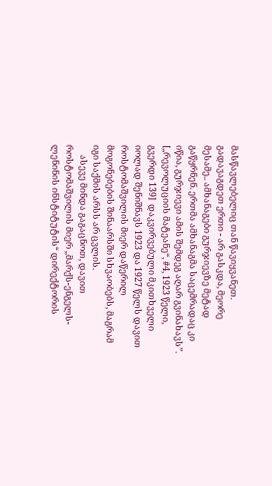მასწავლებელიც თან წავიყვანეთ. გადავაგდეთ ერთი - არ გასკდა, მეორე მესამე.. ამხანაგები გურჯიევზე მეტად გაწყრნენ. ერთმა ამხანაგმა საცემრადაც კი იწია, გურჯიევი ამის შემდეგ აღარ გვინახავს’’. [,,რევოლუციის მატეანე“, #4, 1923 წელი, გვერდი 139]  დაკვირვებული მკითხველი იოლად შენიშნავს 1923 და 1927 წელს დავით როსტომაშვილის მიერ დაწერილ მოგონებების შინაარსში სხვაობებს, მაგრამ იგი საქმის არსს არ ცვლის.
     ასევე მინდა გაგაცნოთ, დავით როსტომაშვილის მიერ ,,მარქს-ენგელს-ლენინის ინსტიტუტის“ დირექტორის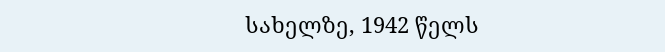სახელზე, 1942 წელს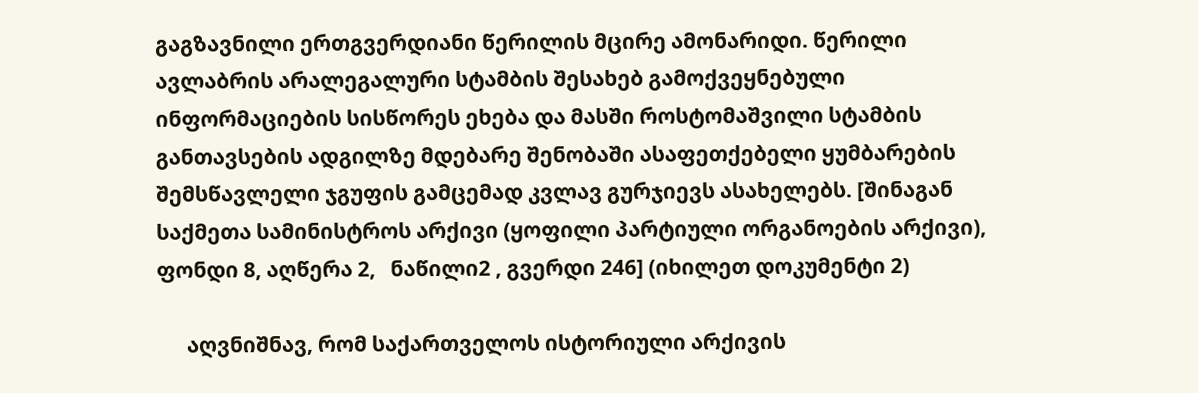გაგზავნილი ერთგვერდიანი წერილის მცირე ამონარიდი. წერილი ავლაბრის არალეგალური სტამბის შესახებ გამოქვეყნებული ინფორმაციების სისწორეს ეხება და მასში როსტომაშვილი სტამბის განთავსების ადგილზე მდებარე შენობაში ასაფეთქებელი ყუმბარების შემსწავლელი ჯგუფის გამცემად კვლავ გურჯიევს ასახელებს. [შინაგან საქმეთა სამინისტროს არქივი (ყოფილი პარტიული ორგანოების არქივი), ფონდი 8, აღწერა 2,   ნაწილი2 , გვერდი 246] (იხილეთ დოკუმენტი 2)

      აღვნიშნავ, რომ საქართველოს ისტორიული არქივის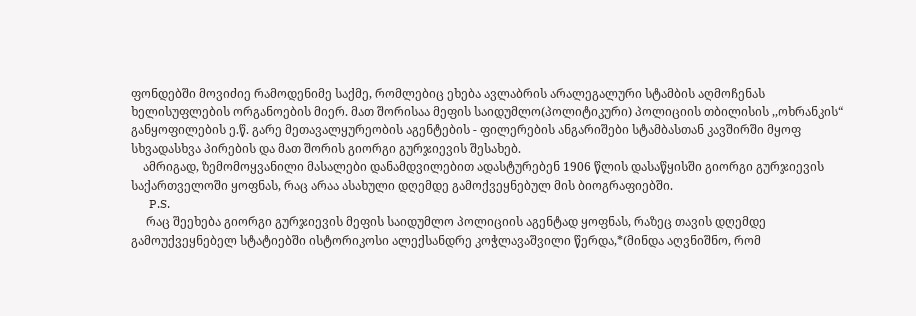ფონდებში მოვიძიე რამოდენიმე საქმე, რომლებიც ეხება ავლაბრის არალეგალური სტამბის აღმოჩენას ხელისუფლების ორგანოების მიერ. მათ შორისაა მეფის საიდუმლო(პოლიტიკური) პოლიციის თბილისის ,,ოხრანკის“ განყოფილების ე.წ. გარე მეთავალყურეობის აგენტების - ფილერების ანგარიშები სტამბასთან კავშირში მყოფ სხვადასხვა პირების და მათ შორის გიორგი გურჯიევის შესახებ.
    ამრიგად, ზემომოყვანილი მასალები დანამდვილებით ადასტურებენ 1906 წლის დასაწყისში გიორგი გურჯიევის საქართველოში ყოფნას, რაც არაა ასახული დღემდე გამოქვეყნებულ მის ბიოგრაფიებში.
      P.S.
     რაც შეეხება გიორგი გურჯიევის მეფის საიდუმლო პოლიციის აგენტად ყოფნას, რაზეც თავის დღემდე გამოუქვეყნებელ სტატიებში ისტორიკოსი ალექსანდრე კოჭლავაშვილი წერდა,*(მინდა აღვნიშნო, რომ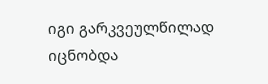იგი გარკვეულწილად იცნობდა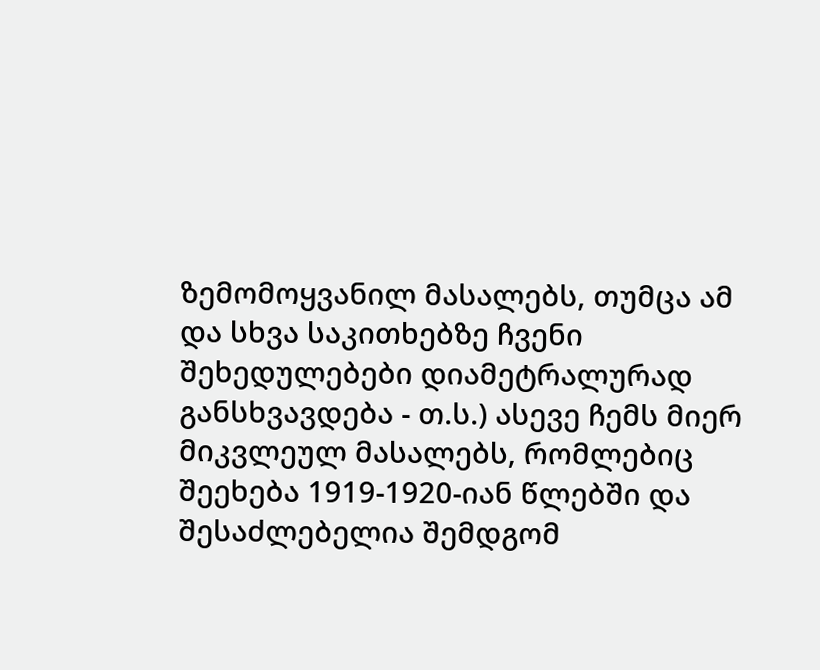ზემომოყვანილ მასალებს, თუმცა ამ და სხვა საკითხებზე ჩვენი შეხედულებები დიამეტრალურად განსხვავდება - თ.ს.) ასევე ჩემს მიერ მიკვლეულ მასალებს, რომლებიც შეეხება 1919-1920-იან წლებში და შესაძლებელია შემდგომ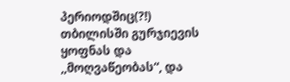პერიოდშიც(?!) თბილისში გურჯიევის ყოფნას და ,,მოღვაწეობას“, და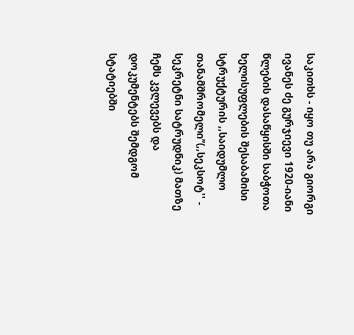საკითხს - იყო თუ არა გიორგი ივანეს ძე გურჯიევი 1920-იანი წლების დასაწყისში საბჭოთა ხელისუფლების შესაბამისი სტრუქტურის ,,საიდუმლო თანამშრომელი’’(,,სეკსოტ'' - სეკრეტნი სატრუდნიკ) მათზე ჩემს კვლევებს და დოკუმენტებს შემდგომ სტატიებში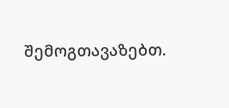შემოგთავაზებთ.